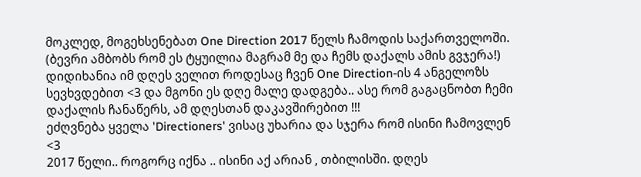მოკლედ, მოგეხსენებათ One Direction 2017 წელს ჩამოდის საქართველოში. (ბევრი ამბობს რომ ეს ტყუილია მაგრამ მე და ჩემს დაქალს ამის გვჯერა!) დიდიხანია იმ დღეს ველით როდესაც ჩვენ One Direction-ის 4 ანგელოზს სევხვდებით <3 და მგონი ეს დღე მალე დადგება.. ასე რომ გაგაცნობთ ჩემი დაქალის ჩანაწერს, ამ დღესთან დაკავშირებით !!!
ეძღვნება ყველა 'Directioners' ვისაც უხარია და სჯერა რომ ისინი ჩამოვლენ <3
2017 წელი.. როგორც იქნა .. ისინი აქ არიან , თბილისში. დღეს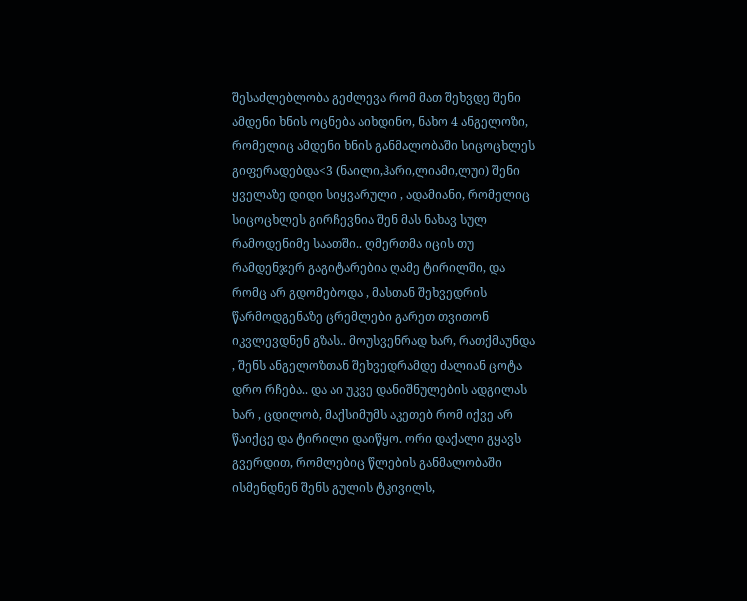შესაძლებლობა გეძლევა რომ მათ შეხვდე შენი ამდენი ხნის ოცნება აიხდინო, ნახო 4 ანგელოზი, რომელიც ამდენი ხნის განმალობაში სიცოცხლეს გიფერადებდა<3 (ნაილი,ჰარი,ლიამი,ლუი) შენი ყველაზე დიდი სიყვარული , ადამიანი, რომელიც სიცოცხლეს გირჩევნია შენ მას ნახავ სულ რამოდენიმე საათში.. ღმერთმა იცის თუ რამდენჯერ გაგიტარებია ღამე ტირილში, და რომც არ გდომებოდა , მასთან შეხვედრის წარმოდგენაზე ცრემლები გარეთ თვითონ იკვლევდნენ გზას.. მოუსვენრად ხარ, რათქმაუნდა , შენს ანგელოზთან შეხვედრამდე ძალიან ცოტა დრო რჩება.. და აი უკვე დანიშნულების ადგილას ხარ , ცდილობ, მაქსიმუმს აკეთებ რომ იქვე არ წაიქცე და ტირილი დაიწყო. ორი დაქალი გყავს გვერდით, რომლებიც წლების განმალობაში ისმენდნენ შენს გულის ტკივილს,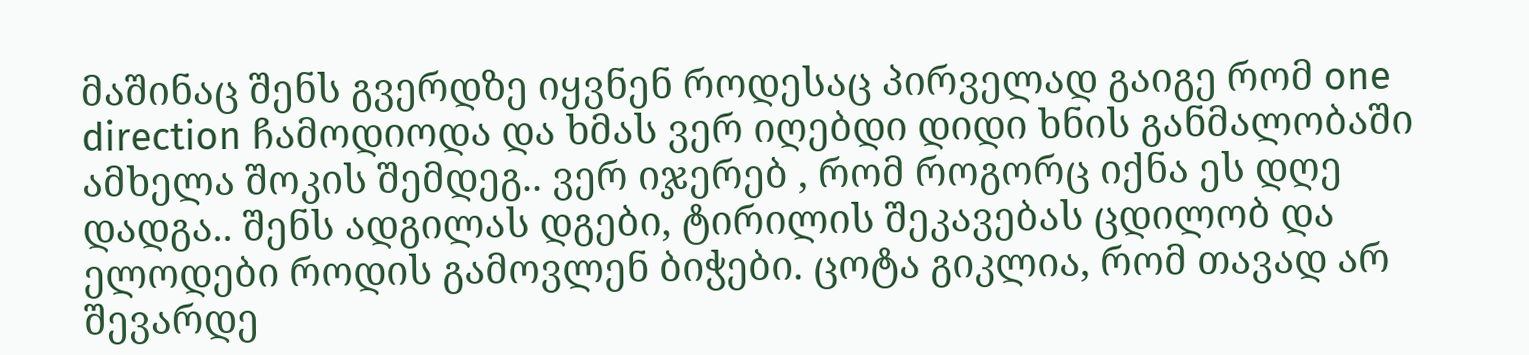მაშინაც შენს გვერდზე იყვნენ როდესაც პირველად გაიგე რომ one direction ჩამოდიოდა და ხმას ვერ იღებდი დიდი ხნის განმალობაში ამხელა შოკის შემდეგ.. ვერ იჯერებ , რომ როგორც იქნა ეს დღე დადგა.. შენს ადგილას დგები, ტირილის შეკავებას ცდილობ და ელოდები როდის გამოვლენ ბიჭები. ცოტა გიკლია, რომ თავად არ შევარდე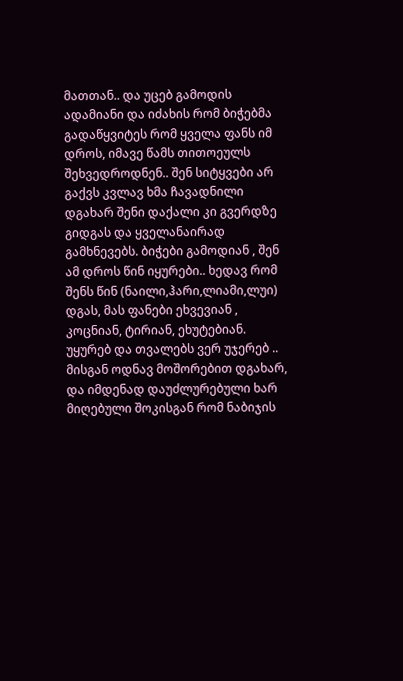მათთან.. და უცებ გამოდის ადამიანი და იძახის რომ ბიჭებმა გადაწყვიტეს რომ ყველა ფანს იმ დროს, იმავე წამს თითოეულს შეხვედროდნენ.. შენ სიტყვები არ გაქვს კვლავ ხმა ჩავადნილი დგახარ შენი დაქალი კი გვერდზე გიდგას და ყველანაირად გამხნევებს. ბიჭები გამოდიან , შენ ამ დროს წინ იყურები.. ხედავ რომ შენს წინ (ნაილი,ჰარი,ლიამი,ლუი) დგას, მას ფანები ეხვევიან , კოცნიან, ტირიან, ეხუტებიან. უყურებ და თვალებს ვერ უჯერებ .. მისგან ოდნავ მოშორებით დგახარ, და იმდენად დაუძლურებული ხარ მიღებული შოკისგან რომ ნაბიჯის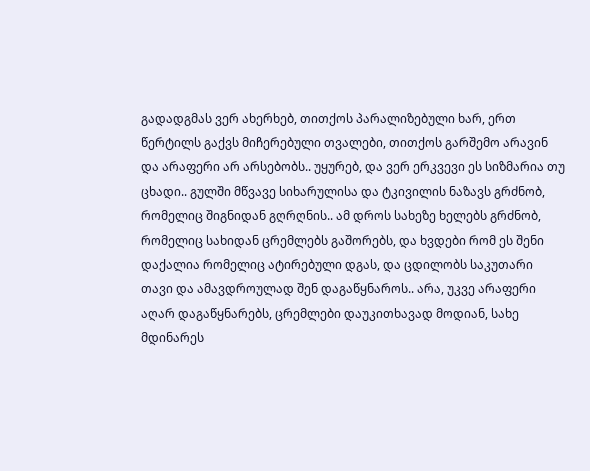გადადგმას ვერ ახერხებ, თითქოს პარალიზებული ხარ, ერთ წერტილს გაქვს მიჩერებული თვალები, თითქოს გარშემო არავინ და არაფერი არ არსებობს.. უყურებ, და ვერ ერკვევი ეს სიზმარია თუ ცხადი.. გულში მწვავე სიხარულისა და ტკივილის ნაზავს გრძნობ, რომელიც შიგნიდან გღრღნის.. ამ დროს სახეზე ხელებს გრძნობ, რომელიც სახიდან ცრემლებს გაშორებს, და ხვდები რომ ეს შენი დაქალია რომელიც ატირებული დგას, და ცდილობს საკუთარი თავი და ამავდროულად შენ დაგაწყნაროს.. არა, უკვე არაფერი აღარ დაგაწყნარებს, ცრემლები დაუკითხავად მოდიან, სახე მდინარეს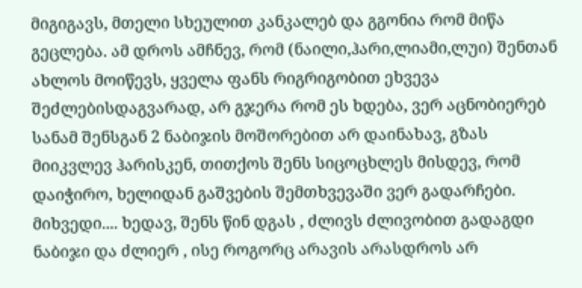მიგიგავს, მთელი სხეულით კანკალებ და გგონია რომ მიწა გეცლება. ამ დროს ამჩნევ, რომ (ნაილი,ჰარი,ლიამი,ლუი) შენთან ახლოს მოიწევს, ყველა ფანს რიგრიგობით ეხვევა შეძლებისდაგვარად, არ გჯერა რომ ეს ხდება, ვერ აცნობიერებ სანამ შენსგან 2 ნაბიჯის მოშორებით არ დაინახავ, გზას მიიკვლევ ჰარისკენ, თითქოს შენს სიცოცხლეს მისდევ, რომ დაიჭირო, ხელიდან გაშვების შემთხვევაში ვერ გადარჩები. მიხვედი.... ხედავ, შენს წინ დგას , ძლივს ძლივობით გადაგდი ნაბიჯი და ძლიერ , ისე როგორც არავის არასდროს არ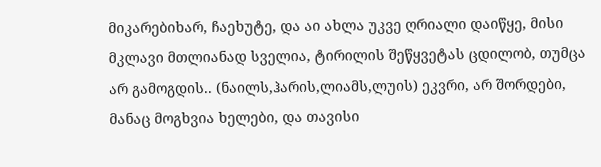მიკარებიხარ, ჩაეხუტე, და აი ახლა უკვე ღრიალი დაიწყე, მისი მკლავი მთლიანად სველია, ტირილის შეწყვეტას ცდილობ, თუმცა არ გამოგდის.. (ნაილს,ჰარის,ლიამს,ლუის) ეკვრი, არ შორდები, მანაც მოგხვია ხელები, და თავისი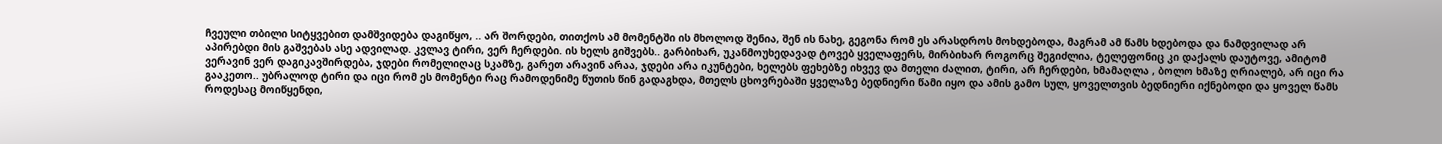ჩვეული თბილი სიტყვებით დამშვიდება დაგიწყო, .. არ შორდები, თითქოს ამ მომენტში ის მხოლოდ შენია, შენ ის ნახე, გეგონა რომ ეს არასდროს მოხდებოდა, მაგრამ ამ წამს ხდებოდა და ნამდვილად არ აპირებდი მის გაშვებას ასე ადვილად. კვლავ ტირი, ვერ ჩერდები. ის ხელს გიშვებს.. გარბიხარ, უკანმოუხედავად ტოვებ ყველაფერს, მირბიხარ როგორც შეგიძლია, ტელეფონიც კი დაქალს დაუტოვე, ამიტომ ვერავინ ვერ დაგიკავშირდება, ჯდები რომელიღაც სკამზე, გარეთ არავინ არაა, ჯდები არა იკუნტები, ხელებს ფეხებზე იხვევ და მთელი ძალით, ტირი, არ ჩერდები, ხმამაღლა , ბოლო ხმაზე ღრიალებ, არ იცი რა გააკეთო.. უბრალოდ ტირი და იცი რომ ეს მომენტი რაც რამოდენიმე წუთის წინ გადაგხდა, მთელს ცხოვრებაში ყველაზე ბედნიერი წამი იყო და ამის გამო სულ, ყოველთვის ბედნიერი იქნებოდი და ყოველ წამს როდესაც მოიწყენდი,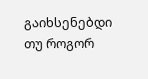გაიხსენებდი თუ როგორ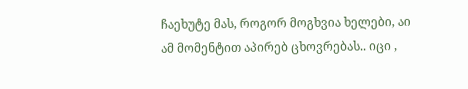ჩაეხუტე მას, როგორ მოგხვია ხელები, აი ამ მომენტით აპირებ ცხოვრებას.. იცი ,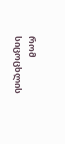რომ სიცოცხლის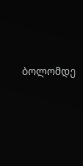ბოლომდე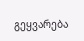გეყვარება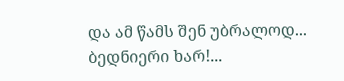და ამ წამს შენ უბრალოდ... ბედნიერი ხარ!...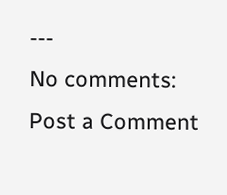---
No comments:
Post a Comment